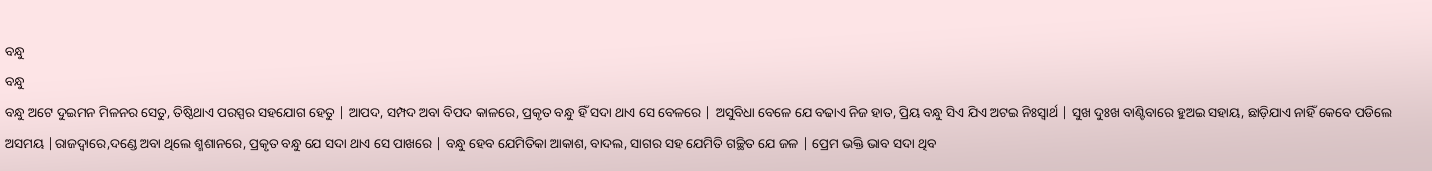ବନ୍ଧୁ
ବନ୍ଧୁ
ବନ୍ଧୁ ଅଟେ ଦୁଇମନ ମିଳନର ସେତୁ, ତିଷ୍ଠିଥାଏ ପରସ୍ପର ସହଯୋଗ ହେତୁ | ଆପଦ, ସମ୍ପଦ ଅବା ବିପଦ କାଳରେ, ପ୍ରକୃତ ବନ୍ଧୁ ହିଁ ସଦା ଥାଏ ସେ ବେଳରେ | ଅସୁବିଧା ବେଳେ ଯେ ବଢାଏ ନିଜ ହାତ, ପ୍ରିୟ ବନ୍ଧୁ ସିଏ ଯିଏ ଅଟଇ ନିଃସ୍ଵାର୍ଥ | ସୁଖ ଦୁଃଖ ବାଣ୍ଟିବାରେ ହୁଅଇ ସହାୟ, ଛାଡ଼ିଯାଏ ନାହିଁ କେବେ ପଡିଲେ ଅସମୟ |ରାଜଦ୍ୱାରେ,ଦଣ୍ଡେ ଅବା ଥିଲେ ଶ୍ମଶାନରେ, ପ୍ରକୃତ ବନ୍ଧୁ ଯେ ସଦା ଥାଏ ସେ ପାଖରେ | ବନ୍ଧୁ ହେବ ଯେମିତିକା ଆକାଶ, ବାଦଲ, ସାଗର ସହ ଯେମିତି ଗଚ୍ଛିତ ଯେ ଜଳ | ପ୍ରେମ ଭକ୍ତି ଭାବ ସଦା ଥିବ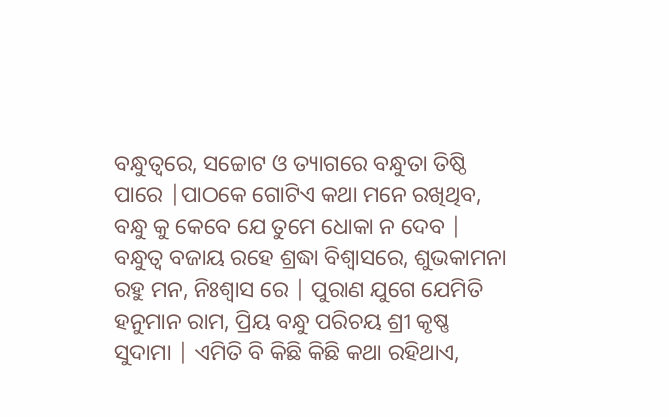ବନ୍ଧୁତ୍ୱରେ, ସଚ୍ଚୋଟ ଓ ତ୍ୟାଗରେ ବନ୍ଧୁତା ତିଷ୍ଠି ପାରେ |ପାଠକେ ଗୋଟିଏ କଥା ମନେ ରଖିଥିବ, ବନ୍ଧୁ କୁ କେବେ ଯେ ତୁମେ ଧୋକା ନ ଦେବ | ବନ୍ଧୁତ୍ୱ ବଜାୟ ରହେ ଶ୍ରଦ୍ଧା ବିଶ୍ୱାସରେ, ଶୁଭକାମନା ରହୁ ମନ, ନିଃଶ୍ୱାସ ରେ | ପୁରାଣ ଯୁଗେ ଯେମିତି ହନୁମାନ ରାମ, ପ୍ରିୟ ବନ୍ଧୁ ପରିଚୟ ଶ୍ରୀ କୃଷ୍ଣ ସୁଦାମା | ଏମିତି ବି କିଛି କିଛି କଥା ରହିଥାଏ,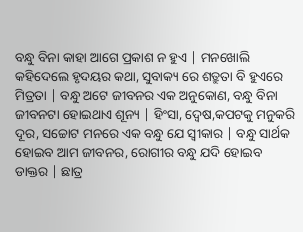ବନ୍ଧୁ ବିନା କାହା ଆଗେ ପ୍ରକାଶ ନ ହୁଏ | ମନଖୋଲି କହିଦେଲେ ହୃଦୟର କଥା, ସୁବାକ୍ୟ ରେ ଶତ୍ରୁତା ବି ହୁଏରେ ମିତ୍ରତା | ବନ୍ଧୁ ଅଟେ ଜୀବନର ଏକ ଅନୁକୋଣ, ବନ୍ଧୁ ବିନା ଜୀବନଟା ହୋଇଥାଏ ଶୂନ୍ୟ | ହିଂସା, ଦ୍ୱେଷ,କପଟକୁ ମନୁକରି ଦୂର, ସଚ୍ଚୋଟ ମନରେ ଏକ ବନ୍ଧୁ ଯେ ସ୍ୱୀକାର | ବନ୍ଧୁ ସାର୍ଥକ ହୋଇବ ଆମ ଜୀବନର, ରୋଗୀର ବନ୍ଧୁ ଯଦି ହୋଇବ ଡାକ୍ତର | ଛାତ୍ର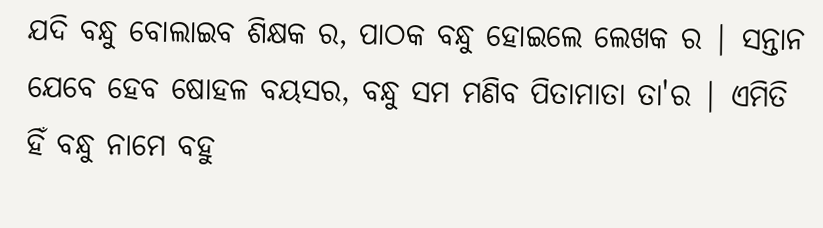ଯଦି ବନ୍ଧୁ ବୋଲାଇବ ଶିକ୍ଷକ ର, ପାଠକ ବନ୍ଧୁ ହୋଇଲେ ଲେଖକ ର | ସନ୍ତାନ ଯେବେ ହେବ ଷୋହଳ ବୟସର, ବନ୍ଧୁ ସମ ମଣିବ ପିତାମାତା ତା'ର | ଏମିତି ହିଁ ବନ୍ଧୁ ନାମେ ବହୁ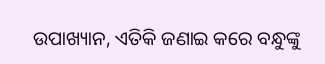ଉପାଖ୍ୟାନ, ଏତିକି ଜଣାଇ କରେ ବନ୍ଧୁଙ୍କୁ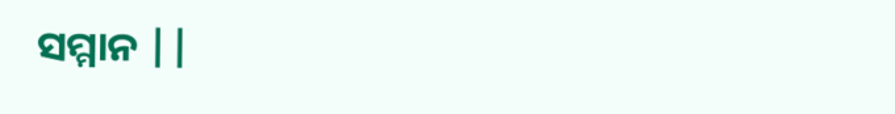ସମ୍ମାନ ||